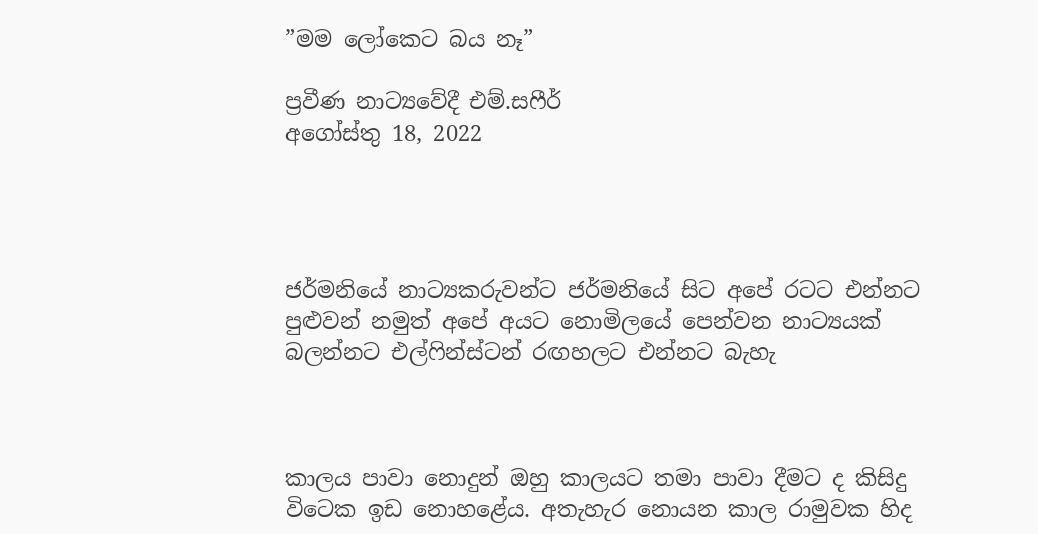”මම ලෝකෙට බය නෑ”

ප්‍රවීණ නාට්‍යවේදී එම්.සෆීර්
අගෝස්තු 18, 2022




ජර්මනියේ නාට්‍යකරුවන්ට ජර්මනියේ සිට අපේ රටට එන්නට පුළු‍වන් නමුත් අපේ අයට නොමිලයේ පෙන්වන නාට්‍යයක් බලන්නට එල්ෆින්ස්ටන් රඟහලට එන්නට බැහැ



කාලය පාවා නොදුන් ඔහු කාලයට තමා පාවා දීමට ද කිසිදු විටෙක ඉඩ නොහළේය. අතැහැර නොයන කාල රාමුවක හිද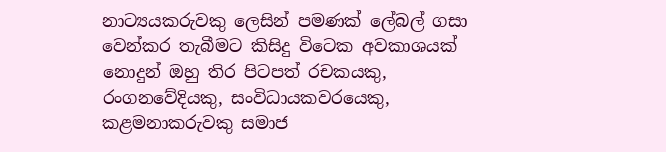නාට්‍යයකරුවකු ලෙසින් පමණක් ලේබල් ගසා වෙන්කර තැබීමට කිසිදු විටෙක අවකාශයක් නොදුන් ඔහු තිර පිටපත් රචකයකු, රංගනවේදියකු, සංවිධායකවරයෙකු, කළමනාකරුවකු සමාජ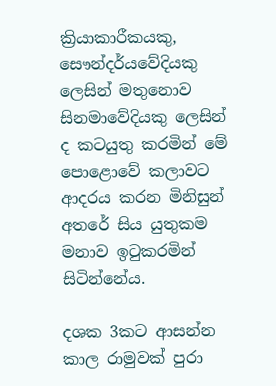ක්‍රියාකාරීකයකු, සෞන්දර්යවේදියකු ලෙසින් මතුනොව සිනමාවේදියකු ලෙසින් ද කටයුතු කරමින් මේ පොළොවේ කලාවට ආදරය කරන මිනිසුන් අතරේ සිය යුතුකම මනාව ඉටුකරමින් සිටින්නේය.

දශක 3කට ආසන්න කාල රාමුවක් පුරා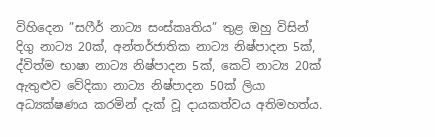විහිදෙන ”සෆීර් නාට්‍ය සංස්කෘතිය” තුළ ඔහු විසින් දිගු නාට්‍ය 20ක්, අන්තර්ජාතික නාට්‍ය නිෂ්පාදන 5ක්, ද්විත්ම භාෂා නාට්‍ය නිෂ්පාදන 5ක්, කෙටි නාට්‍ය 20ක් ඇතුළුව වේදිකා නාට්‍ය නිෂ්පාදන 50ක් ලියා අධ්‍යක්ෂණය කරමින් දැක් වූ දායකත්වය අතිමහත්ය.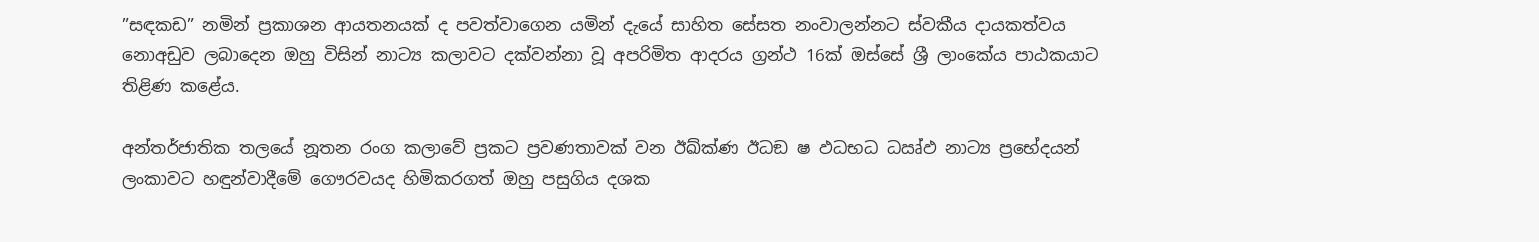”සඳකඩ” නමින් ප්‍රකාශන ආයතනයක් ද පවත්වාගෙන යමින් දැයේ සාහිත සේසත නංවාලන්නට ස්වකීය දායකත්වය නොඅඩුව ලබාදෙන ඔහු විසින් නාට්‍ය කලාවට දක්වන්නා වූ අපරිමිත ආදරය ග්‍රන්ථ 16ක් ඔස්සේ ශ්‍රී ලාංකේය පාඨකයාට තිළිණ කළේය.

අන්තර්ජාතික තලයේ නූතන රංග කලාවේ ප්‍රකට ප්‍රවණතාවක් වන ඊඛ්ක්‍ණ ඊධඞ ෂ ඵධභධ ධඍ්ඵ නාට්‍ය ප්‍රභේදයන් ලංකාවට හඳුන්වාදීමේ ගෞරවයද හිමිකරගත් ඔහු පසුගිය දශක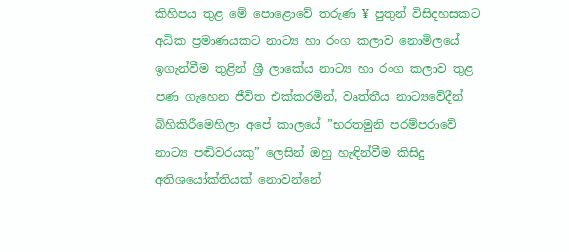කිහිපය තුළ මේ පොළොවේ තරුණ ¥ පුතුන් විසිදහසකට අධික ප්‍රමාණයකට නාට්‍ය හා රංග කලාව නොමිලයේ ඉගැන්වීම තුළින් ශ්‍රී ලාකේය නාට්‍ය හා රංග කලාව තුළ පණ ගැහෙන ජීවිත එක්කරමින්, වෘත්තීය නාට්‍යවේදීන් බිහිකිරීමෙහිලා අපේ කාලයේ ”භරතමුනි පරම්පරාවේ නාට්‍ය පඬිවරයකු” ලෙසින් ඔහු හැඳින්වීම කිසිදු අතිශයෝක්තියක් නොවන්නේ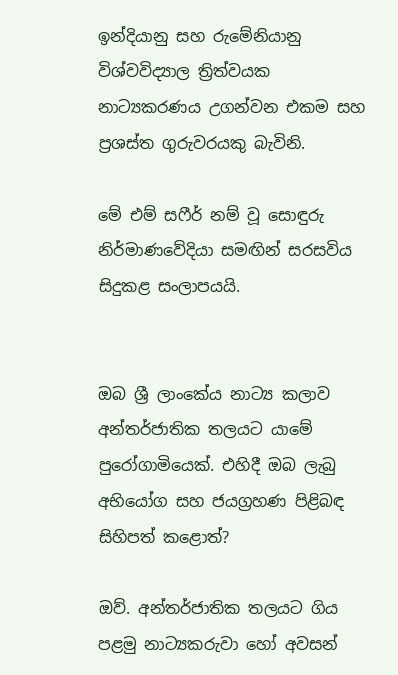ඉන්දියානු සහ රුමේනියානු විශ්වවිද්‍යාල ත්‍රිත්වයක නාට්‍යකරණය උගන්වන එකම සහ ප්‍රශස්ත ගුරුවරයකු බැවිනි.

මේ එම් සෆීර් නම් වූ සොඳුරු නිර්මාණවේදියා සමඟින් සරසවිය සිදුකළ සංලාපයයි.


ඔබ ශ්‍රී ලාංකේය නාට්‍ය කලාව අන්තර්ජාතික තලයට යාමේ පුරෝගාමියෙක්. එහිදී ඔබ ලැබු අභියෝග සහ ජයග්‍රහණ පිළිබඳ සිහිපත් කළොත්?

ඔව්. අන්තර්ජාතික තලයට ගිය පළමු නාට්‍යකරුවා හෝ අවසන්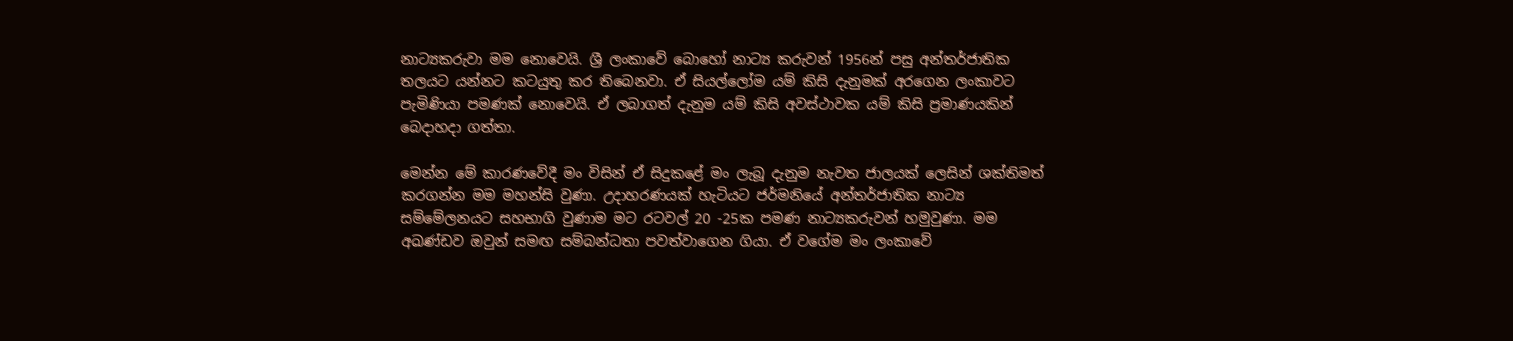නාට්‍යකරුවා මම නොවෙයි. ශ්‍රී ලංකාවේ බොහෝ නාට්‍ය කරුවන් 1956න් පසු අන්තර්ජාතික තලයට යන්නට කටයුතු කර තිබෙනවා. ඒ සියල්ලෝම යම් කිසි දැනුමක් අරගෙන ලංකාවට පැමිණියා පමණක් නොවෙයි. ඒ ලබාගත් දැනුම යම් කිසි අවස්ථාවක යම් කිසි ප්‍රමාණයකින් බෙදාහදා ගත්තා.

මෙන්න මේ කාරණවේදී මං විසින් ඒ සිදුකළේ මං ලැබූ දැනුම නැවත ජාලයක් ලෙසින් ශක්තිමත් කරගන්න මම මහන්සි වුණා. උදාහරණයක් හැටියට ජර්මනියේ අන්තර්ජාතික නාට්‍ය සම්මේලනයට සහභාගි වුණාම මට රටවල් 20 -25ක පමණ නාට්‍යකරුවන් හමුවුණා. මම අඛණ්ඩව ඔවුන් සමඟ සම්බන්ධතා පවත්වාගෙන ගියා. ඒ වගේම මං ලංකාවේ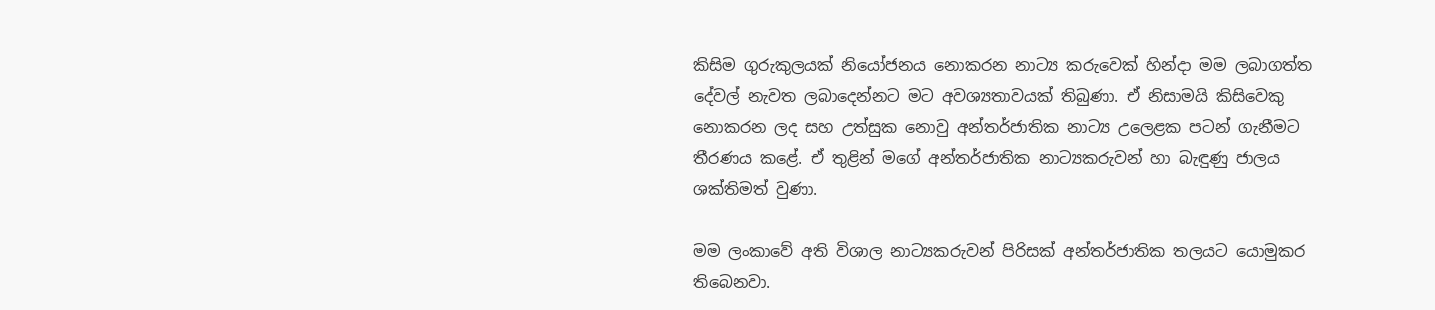කිසිම ගුරුකුලයක් නියෝජනය නොකරන නාට්‍ය කරුවෙක් හින්දා මම ලබාගත්ත දේවල් නැවත ලබාදෙන්නට මට අවශ්‍යතාවයක් තිබුණා. ඒ නිසාමයි කිසිවෙකු නොකරන ලද සහ උත්සුක නොවු අන්තර්ජාතික නාට්‍ය උලෙළක පටන් ගැනීමට තීරණය කළේ. ඒ තුළින් මගේ අන්තර්ජාතික නාට්‍යකරුවන් හා බැඳුණු ජාලය ශක්තිමත් වුණා.

මම ලංකාවේ අති විශාල නාට්‍යකරුවන් පිරිසක් අන්තර්ජාතික තලයට යොමුකර තිබෙනවා.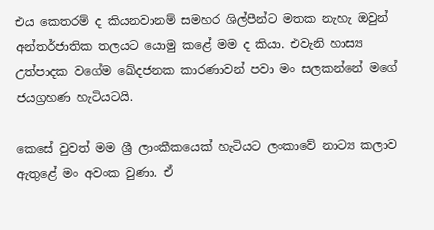එය කෙතරම් ද කියනවානම් සමහර ශිල්පීන්ට මතක නැහැ ඔවුන් අන්තර්ජාතික තලයට යොමු කළේ මම ද කියා. එවැනි හාස්‍ය උත්පාදක වගේම ඛේදජනක කාරණාවන් පවා මං සලකන්නේ මගේ ජයග්‍රහණ හැටියටයි.

කෙසේ වුවත් මම ශ්‍රී ලාංකීකයෙක් හැටියට ලංකාවේ නාට්‍ය කලාව ඇතුළේ මං අවංක වුණා. ඒ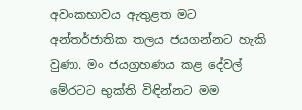අවංකභාවය ඇතුළත මට අන්තර්ජාතික තලය ජයගන්නට හැකි වුණා. මං ජයග්‍රහණය කළ දේවල් මේරටට භුක්ති විඳින්නට මම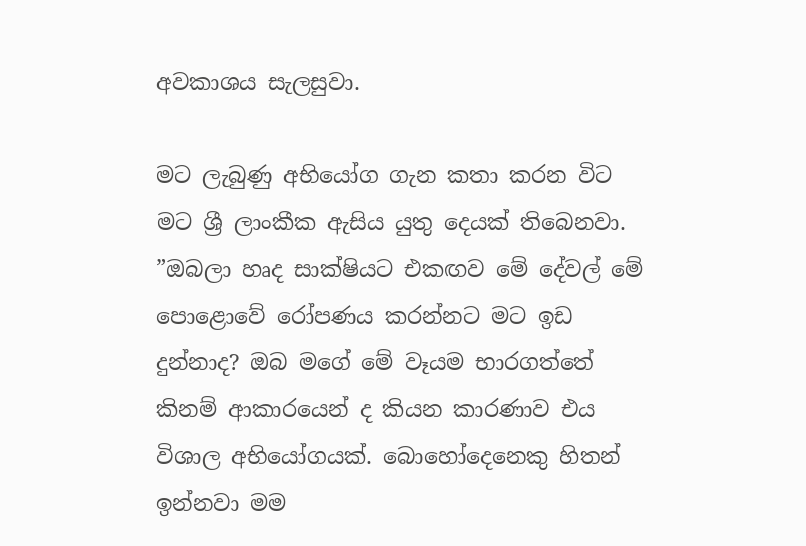අවකාශය සැලසුවා.

මට ලැබුණු අභියෝග ගැන කතා කරන විට මට ශ්‍රී ලාංකීක ඇසිය යුතු දෙයක් තිබෙනවා. ”ඔබලා හෘද සාක්ෂියට එකඟව මේ දේවල් මේ පොළොවේ රෝපණය කරන්නට මට ඉඩ දුන්නාද? ඔබ මගේ මේ වෑයම භාරගත්තේ කිනම් ආකාරයෙන් ද කියන කාරණාව එය විශාල අභියෝගයක්. බොහෝදෙනෙකු හිතන් ඉන්නවා මම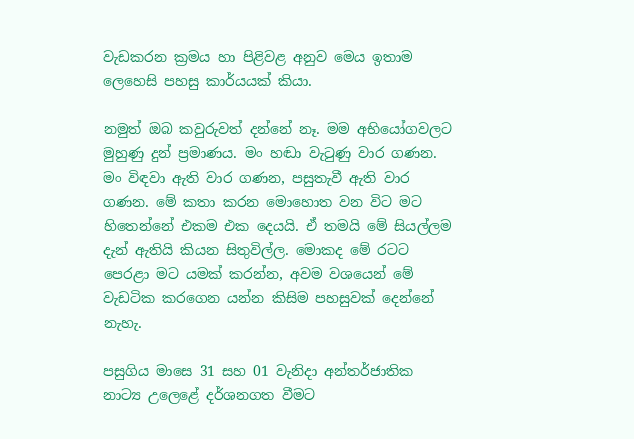වැඩකරන ක්‍රමය හා පිළිවළ අනුව මෙය ඉතාම ලෙහෙසි පහසු කාර්යයක් කියා.

නමුත් ඔබ කවුරුවත් දන්නේ නෑ. මම අභියෝගවලට මුහුණු දුන් ප්‍රමාණය. මං හඬා වැටුණු වාර ගණන. මං විඳවා ඇති වාර ගණන, පසුතැවී ඇති වාර ගණන. මේ කතා කරන මොහොත වන විට මට හිතෙන්නේ එකම එක දෙයයි. ඒ තමයි මේ සියල්ලම දැන් ඇතියි කියන සිතුවිල්ල. මොකද මේ රටට පෙරළා මට යමක් කරන්න, අවම වශයෙන් මේ වැඩටික කරගෙන යන්න කිසිම පහසුවක් දෙන්නේ නැහැ.

පසුගිය මාසෙ 31 සහ 01 වැනිදා අන්තර්ජාතික නාට්‍ය උලෙළේ දර්ශනගත වීමට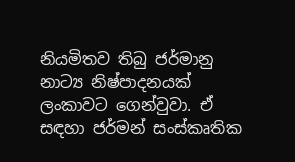නියමිතව තිබු ජර්මානු නාට්‍ය නිෂ්පාදනයක් ලංකාවට ගෙන්වුවා. ඒ සඳහා ජර්මන් සංස්කෘතික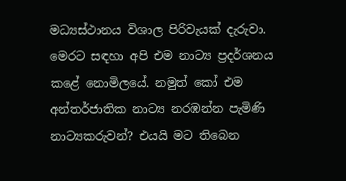මධ්‍යස්ථානය විශාල පිරිවැයක් දැරුවා. මෙරට සඳහා අපි එම නාට්‍ය ප්‍රදර්ශනය කළේ නොමිලයේ. නමුත් කෝ එම අන්තර්ජාතික නාට්‍ය නරඹන්න පැමිණි නාට්‍යකරුවන්? එයයි මට තිබෙන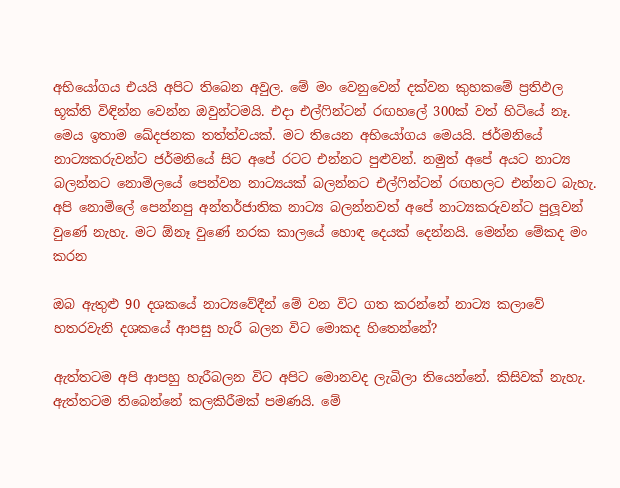අභියෝගය එයයි අපිට තිබෙන අවුල. මේ මං වෙනුවෙන් දක්වන කුහකමේ ප්‍රතිඵල භූක්ති විඳින්න වෙන්න ඔවුන්ටමයි. එදා එල්ෆින්ටන් රඟහලේ 300ක් වත් හිටියේ නෑ. මෙය ඉතාම ඛේදජනක තත්ත්වයක්. මට තියෙන අභියෝගය මෙයයි. ජර්මනියේ නාට්‍යකරුවන්ට ජර්මනියේ සිට අපේ රටට එන්නට පුළු‍වන්. නමුත් අපේ අයට නාට්‍ය බලන්නට නොමිලයේ පෙන්වන නාට්‍යයක් බලන්නට එල්ෆින්ටන් රඟහලට එන්නට බැහැ. අපි නොමිලේ පෙන්නපු අන්තර්ජාතික නාට්‍ය බලන්නවත් අපේ නාට්‍යකරුවන්ට පුලූ‍වන් වුණේ නැහැ. මට ඕනෑ වුණේ නරක කාලයේ හොඳ දෙයක් දෙන්නයි. මෙන්න මේකද මං කරන

ඔබ ඇතුළු 90 දශකයේ නාට්‍යවේදීන් මේ වන විට ගත කරන්නේ නාට්‍ය කලාවේ හතරවැනි දශකයේ ආපසු හැරී බලන විට මොකද හිතෙන්නේ?

ඇත්තටම අපි ආපහු හැරීබලන විට අපිට මොනවද ලැබිලා තියෙන්නේ. කිසිවක් නැහැ. ඇත්තටම තිබෙන්නේ කලකිරීමක් පමණයි. මේ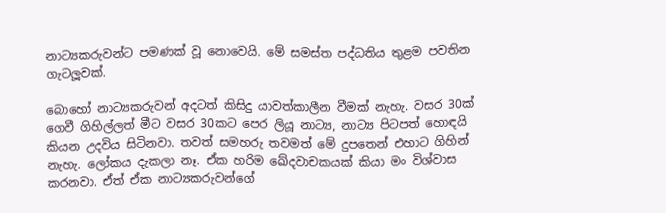නාට්‍යකරුවන්ට පමණක් වූ නොවෙයි. මේ සමස්ත පද්ධතිය තුළම පවතින ගැටලූවක්.

බොහෝ නාට්‍යකරුවන් අදටත් කිසිදු යාවත්කාලීන වීමක් නැහැ. වසර 30ක් ගෙවී ගිහිල්ලත් මීට වසර 30කට පෙර ලියූ නාට්‍ය, නාට්‍ය පිටපත් හොඳයි කියන උදවිය සිටිනවා. තවත් සමහරු තවමත් මේ දුපතෙන් එහාට ගිහින් නැහැ. ලෝකය දැකලා නෑ. ඒක හරිම ඛේදවාචකයක් කියා මං විශ්වාස කරනවා. ඒත් ඒක නාට්‍යකරුවන්ගේ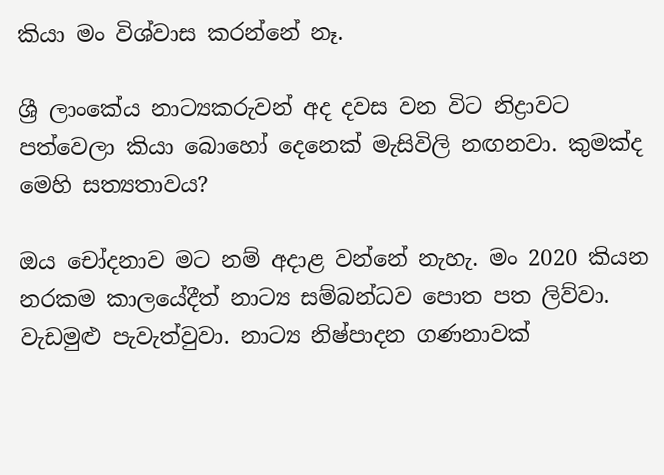කියා මං විශ්වාස කරන්නේ නෑ.

ශ්‍රී ලාංකේය නාට්‍යකරුවන් අද දවස වන විට නිද්‍රාවට පත්වෙලා කියා බොහෝ දෙනෙක් මැසිවිලි නඟනවා. කුමක්ද මෙහි සත්‍යතාවය?

ඔය චෝදනාව මට නම් අදාළ වන්නේ නැහැ. මං 2020 කියන නරකම කාලයේදීත් නාට්‍ය සම්බන්ධව පොත පත ලිව්වා. වැඩමුළු පැවැත්වුවා. නාට්‍ය නිෂ්පාදන ගණනාවක්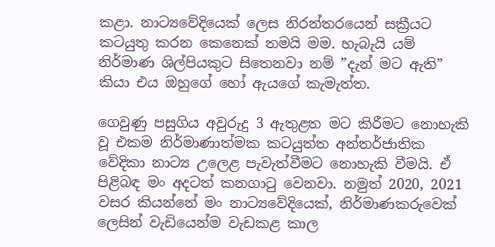කළා. නාට්‍යවේදියෙක් ලෙස නිරන්තරයෙන් සක්‍රීයට කටයුතු කරන කෙනෙක් තමයි මම. හැබැයි යම් නිර්මාණ ශිල්පියකුට සිතෙනවා නම් ”දැන් මට ඇති” කියා එය ඔහුගේ හෝ ඇයගේ කැමැත්ත.

ගෙවුණු පසුගිය අවුරුදු 3 ඇතුළත මට කිරීමට නොහැකි වූ එකම නිර්මාණාත්මක කටයුත්ත අන්තර්ජාතික වේදිකා නාට්‍ය උලෙළ පැවැත්වීමට නොහැකි වීමයි. ඒ පිළිබඳ මං අදටත් කනගාටු වෙනවා. නමුත් 2020, 2021 වසර කියන්නේ මං නාට්‍යවේදියෙක්, නිර්මාණකරුවෙක් ලෙසින් වැඩියෙන්ම වැඩකළ කාල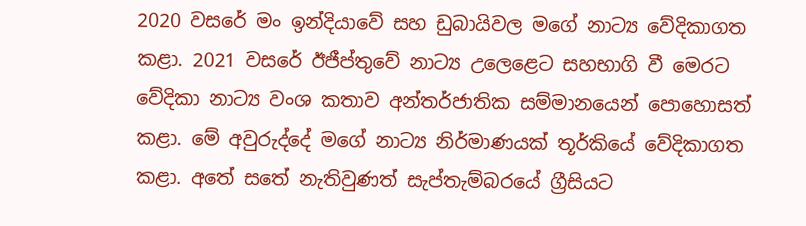2020 වසරේ මං ඉන්දියාවේ සහ ඩුබායිවල මගේ නාට්‍ය වේදිකාගත කළා. 2021 වසරේ ඊජීප්තුවේ නාට්‍ය උලෙළෙට සහභාගි වී මෙරට වේදිකා නාට්‍ය වංශ කතාව අන්තර්ජාතික සම්මානයෙන් පොහොසත් කළා. මේ අවුරුද්දේ මගේ නාට්‍ය නිර්මාණයක් තූර්කියේ වේදිකාගත කළා. අතේ සතේ නැතිවුණත් සැප්තැම්බරයේ ග්‍රීසියට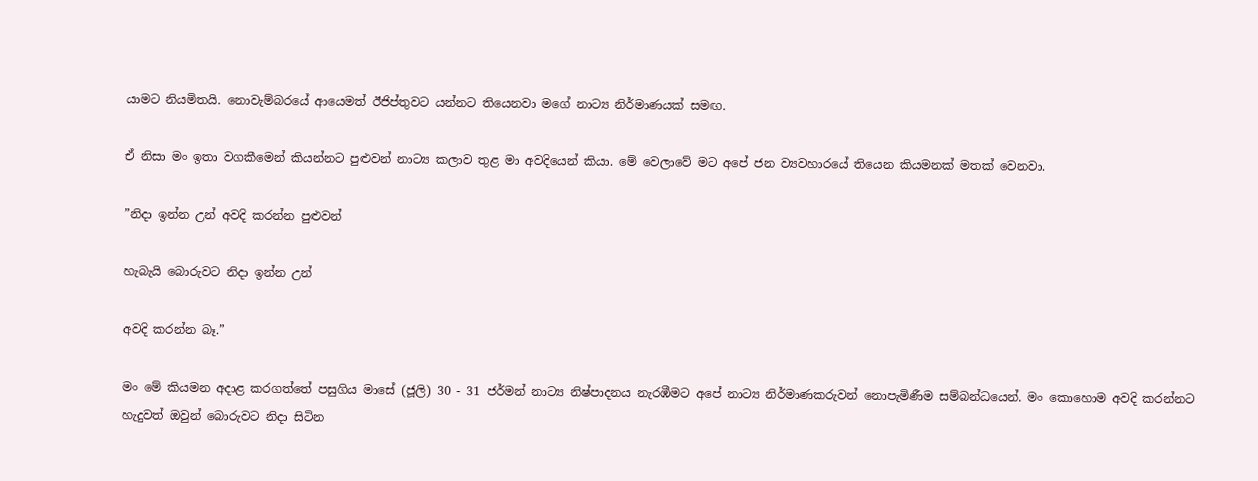යාමට නියමිතයි. නොවැම්බරයේ ආයෙමත් ඊජිප්තුවට යන්නට තියෙනවා මගේ නාට්‍ය නිර්මාණයක් සමඟ.

ඒ නිසා මං ඉතා වගකීමෙන් කියන්නට පුළුවන් නාට්‍ය කලාව තුළ මා අවදියෙන් කියා. මේ වෙලාවේ මට අපේ ජන ව්‍යවහාරයේ තියෙන කියමනක් මතක් වෙනවා.

”නිදා ඉන්න උන් අවදි කරන්න පුළු‍වන්

හැබැයි බොරුවට නිදා ඉන්න උන්

අවදි කරන්න බෑ.”

මං මේ කියමන අදාළ කරගත්තේ පසුගිය මාසේ (ජූලි) 30 - 31 ජර්මන් නාට්‍ය නිෂ්පාදනය නැරඹීමට අපේ නාට්‍ය නිර්මාණකරුවන් නොපැමිණීම සම්බන්ධයෙන්. මං කොහොම අවදි කරන්නට හැදුවත් ඔවුන් බොරුවට නිදා සිටින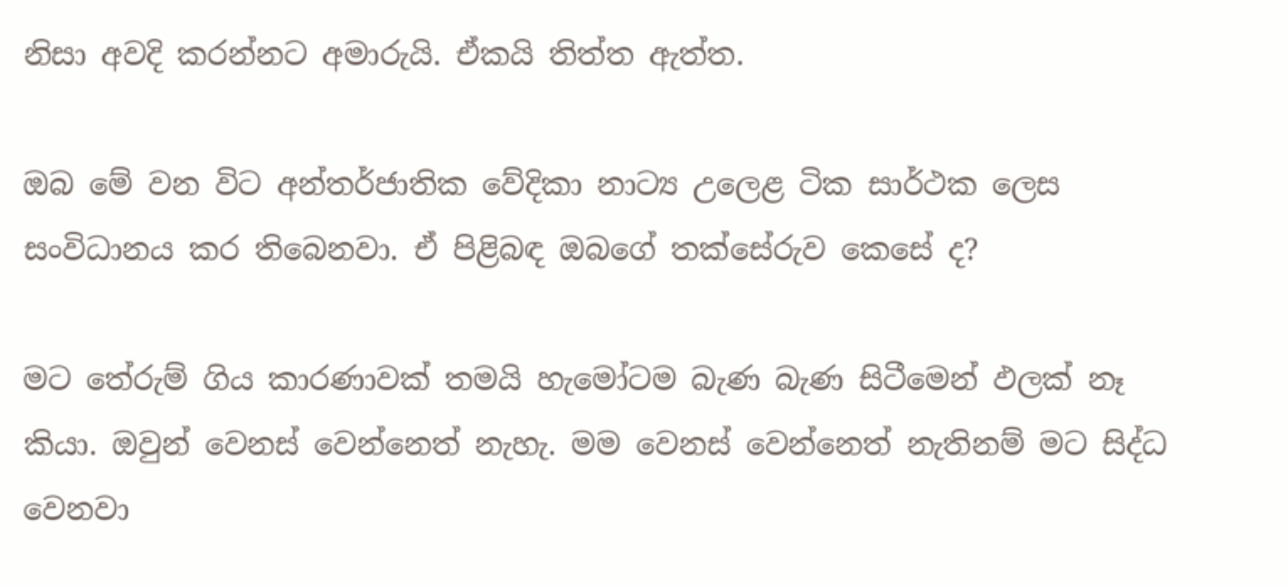නිසා අවදි කරන්නට අමාරුයි. ඒකයි තිත්ත ඇත්ත.

ඔබ මේ වන විට අන්තර්ජාතික වේදිකා නාට්‍ය උලෙළ ටික සාර්ථක ලෙස සංවිධානය කර තිබෙනවා. ඒ පිළිබඳ ඔබගේ තක්සේරුව කෙසේ ද?

මට තේරුම් ගිය කාරණාවක් තමයි හැමෝටම බැණ බැණ සිටීමෙන් ඵලක් නෑ කියා. ඔවුන් වෙනස් වෙන්නෙත් නැහැ. මම වෙනස් වෙන්නෙත් නැතිනම් මට සිද්ධ වෙනවා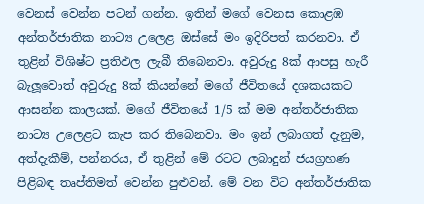වෙනස් වෙන්න පටන් ගන්න. ඉතින් මගේ වෙනස කොළඹ අන්තර්ජාතික නාට්‍ය උලෙළ ඔස්සේ මං ඉදිරිපත් කරනවා. ඒ තුළින් විශිෂ්ට ප්‍රතිඵල ලැබී තිබෙනවා. අවුරුදු 8ක් ආපසු හැරී බැලූ‍වොත් අවුරුදු 8ක් කියන්නේ මගේ ජීවිතයේ දශකයකට ආසන්න කාලයක්. මගේ ජීවිතයේ 1/5 ක් මම අන්තර්ජාතික නාට්‍ය උලෙළට කැප කර තිබෙනවා. මං ඉන් ලබාගත් දැනුම, අත්දැකීම්, පන්නරය, ඒ තුළින් මේ රටට ලබාදුන් ජයග්‍රහණ පිළිබඳ තෘප්තිමත් වෙන්න පුළු‍වන්. මේ වන විට අන්තර්ජාතික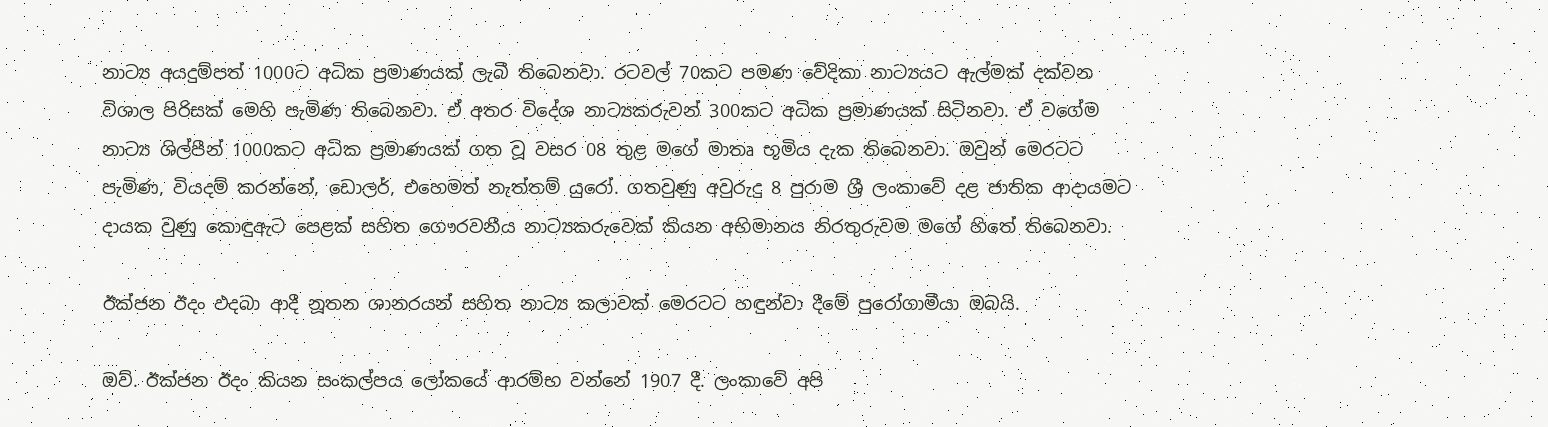නාට්‍ය අයදුම්පත් 1000ට අධික ප්‍රමාණයක් ලැබී තිබෙනවා. රටවල් 70කට පමණ වේදිකා නාට්‍යයට ඇල්මක් දක්වන විශාල පිරිසක් මෙහි පැමිණ තිබෙනවා. ඒ අතර විදේශ නාට්‍යකරුවන් 300කට අධික ප්‍රමාණයක් සිටිනවා. ඒ වගේම නාට්‍ය ශිල්පීන් 1000කට අධික ප්‍රමාණයක් ගත වූ වසර 08 තුළ මගේ මාතෘ භූමිය දැක තිබෙනවා. ඔවුන් මෙරටට පැමිණ, වියදම් කරන්නේ, ඩොලර්, එහෙමත් නැත්තම් යුරෝ. ගතවුණු අවුරුදු 8 පුරාම ශ්‍රී ලංකාවේ දළ ජාතික ආදායමට දායක වුණු කොඳුඇට පෙළක් සහිත ගෞරවනීය නාට්‍යකරුවෙක් කියන අභිමානය නිරතුරුවම මගේ හිතේ තිබෙනවා.

ඊක්ජන ඊදං ඵදබා ආදී නූතන ශානරයන් සහිත නාට්‍ය කලාවක් මෙරටට හඳුන්වා දීමේ පුරෝගාමීයා ඔබයි.

ඔව්. ඊක්ජන ඊදං කියන සංකල්පය ලෝකයේ ආරම්භ වන්නේ 1907 දී. ලංකාවේ අපි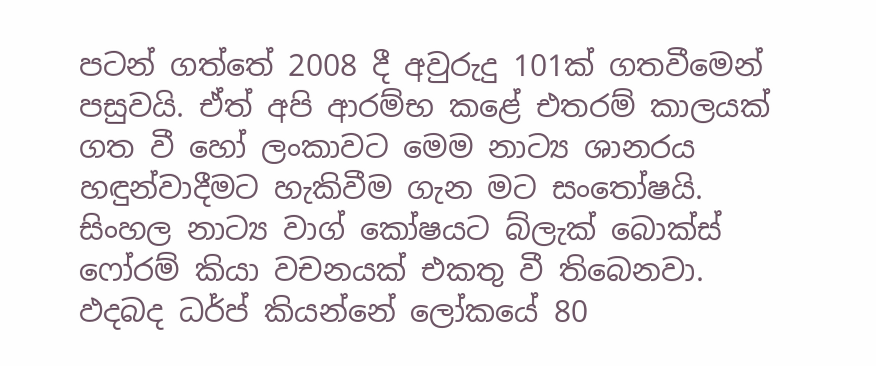පටන් ගත්තේ 2008 දී අවුරුදු 101ක් ගතවීමෙන් පසුවයි. ඒත් අපි ආරම්භ කළේ එතරම් කාලයක් ගත වී හෝ ලංකාවට මෙම නාට්‍ය ශානරය හඳුන්වාදීමට හැකිවීම ගැන මට සංතෝෂයි. සිංහල නාට්‍ය වාග් කෝෂයට බ්ලැක් බොක්ස් ෆෝරම් කියා වචනයක් එකතු වී තිබෙනවා. ඵදබද ධර්ප් කියන්නේ ලෝකයේ 80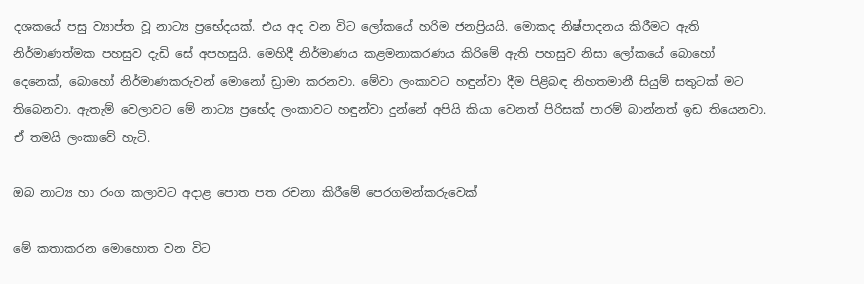දශකයේ පසු ව්‍යාප්ත වූ නාට්‍ය ප්‍රභේදයක්. එය අද වන විට ලෝකයේ හරිම ජනප්‍රියයි. මොකද නිෂ්පාදනය කිරීමට ඇති නිර්මාණත්මක පහසුව දැඩි සේ අපහසුයි. මෙහිදී නිර්මාණය කළමනාකරණය කිරිමේ ඇති පහසුව නිසා ලෝකයේ බොහෝ දෙනෙක්, බොහෝ නිර්මාණකරුවන් මොනෝ ඩ්‍රාමා කරනවා. මේවා ලංකාවට හඳුන්වා දීම පිළිබඳ නිහතමානී සියුම් සතුටක් මට තිබෙනවා. ඇතැම් වෙලාවට මේ නාට්‍ය ප්‍රභේද ලංකාවට හඳුන්වා දුන්නේ අපියි කියා වෙනත් පිරිසක් පාරම් බාන්නත් ඉඩ තියෙනවා. ඒ තමයි ලංකාවේ හැටි.

ඔබ නාට්‍ය හා රංග කලාවට අදාළ පොත පත රචනා කිරීමේ පෙරගමන්කරුවෙක්

මේ කතාකරන මොහොත වන විට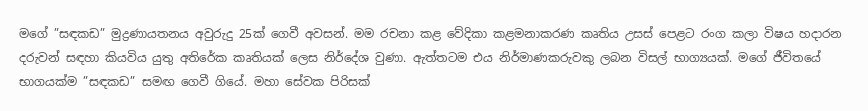මගේ ”සඳකඩ” මුද්‍රණායතනය අවුරුදු 25ක් ගෙවී අවසන්. මම රචනා කළ වේදිකා කළමනාකරණ කෘතිය උසස් පෙළට රංග කලා විෂය හදාරන දරුවන් සඳහා කියවිය යුතු අතිරේක කෘතියක් ලෙස නිර්දේශ වුණා. ඇත්තටම එය නිර්මාණකරුවකු ලබන විසල් භාග්‍යයක්. මගේ ජීවිතයේ භාගයක්ම ”සඳකඩ” සමඟ ගෙවී ගියේ. මහා සේවක පිරිසක්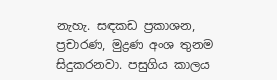නැහැ. සඳකඩ ප්‍රකාශන, ප්‍රචාරණ, මුද්‍රණ අංශ තුනම සිදුකරනවා. පසුගිය කාලය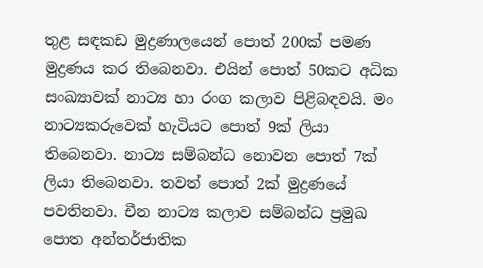තුළ සඳකඩ මුද්‍රණාලයෙන් පොත් 200ක් පමණ මුද්‍රණය කර තිබෙනවා. එයින් පොත් 50කට අධික සංඛ්‍යාවක් නාට්‍ය හා රංග කලාව පිළිබඳවයි. මං නාට්‍යකරුවෙක් හැටියට පොත් 9ක් ලියා තිබෙනවා. නාට්‍ය සම්බන්ධ නොවන පොත් 7ක් ලියා තිබෙනවා. තවත් පොත් 2ක් මුද්‍රණයේ පවතිනවා. චීන නාට්‍ය කලාව සම්බන්ධ ප්‍රමුඛ පොත අන්තර්ජාතික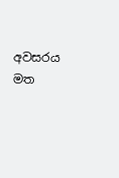අවසරය මත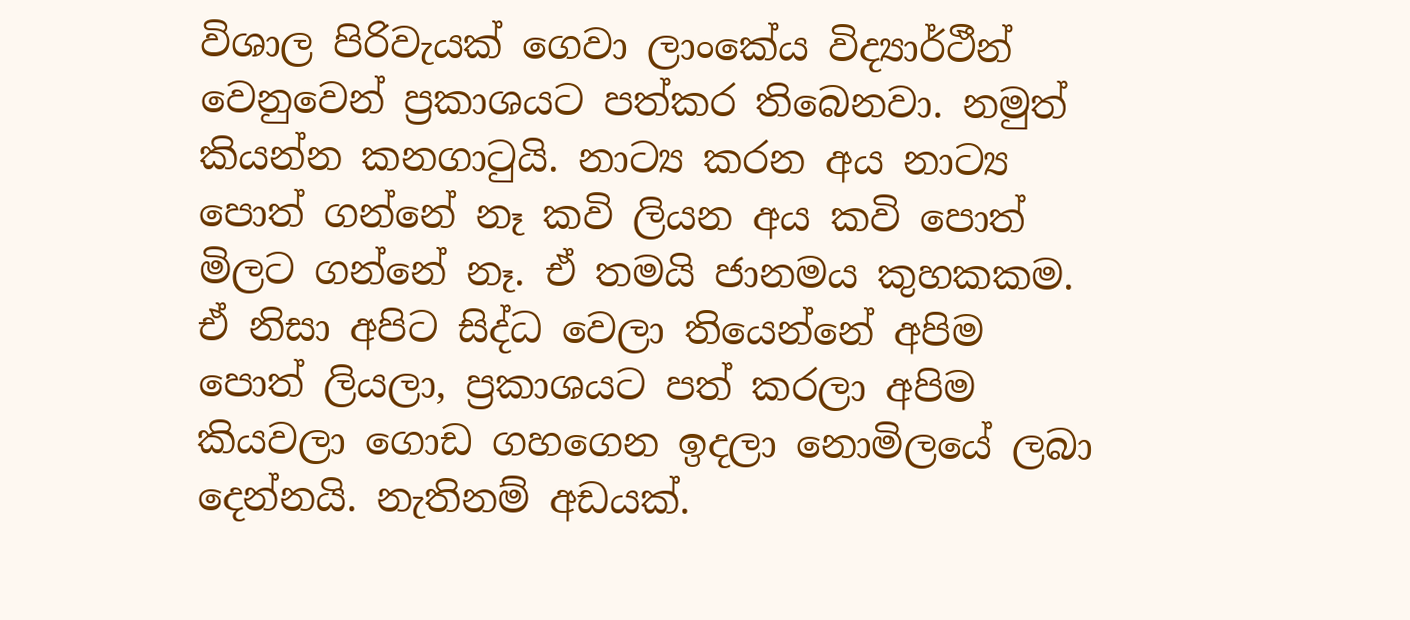විශාල පිරිවැයක් ගෙවා ලාංකේය විද්‍යාර්ථීන් වෙනුවෙන් ප්‍රකාශයට පත්කර තිබෙනවා. නමුත් කියන්න කනගාටුයි. නාට්‍ය කරන අය නාට්‍ය පොත් ගන්නේ නෑ කවි ලියන අය කවි පොත් මිලට ගන්නේ නෑ. ඒ තමයි ජානමය කුහකකම. ඒ නිසා අපිට සිද්ධ වෙලා තියෙන්නේ අපිම පොත් ලියලා, ප්‍රකාශයට පත් කරලා අපිම කියවලා ගොඩ ගහගෙන ඉදලා නොමිලයේ ලබා දෙන්නයි. නැතිනම් අඩයක්.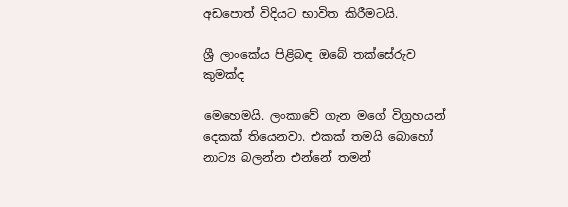අඩපොත් විදියට භාවිත කිරීමටයි.

ශ්‍රී ලාංකේය පිළිබඳ ඔබේ තක්සේරුව කුමක්ද

මෙහෙමයි. ලංකාවේ ගැන මගේ විග්‍රහයන් දෙකක් තියෙනවා. එකක් තමයි බොහෝ නාට්‍ය බලන්න එන්නේ තමන්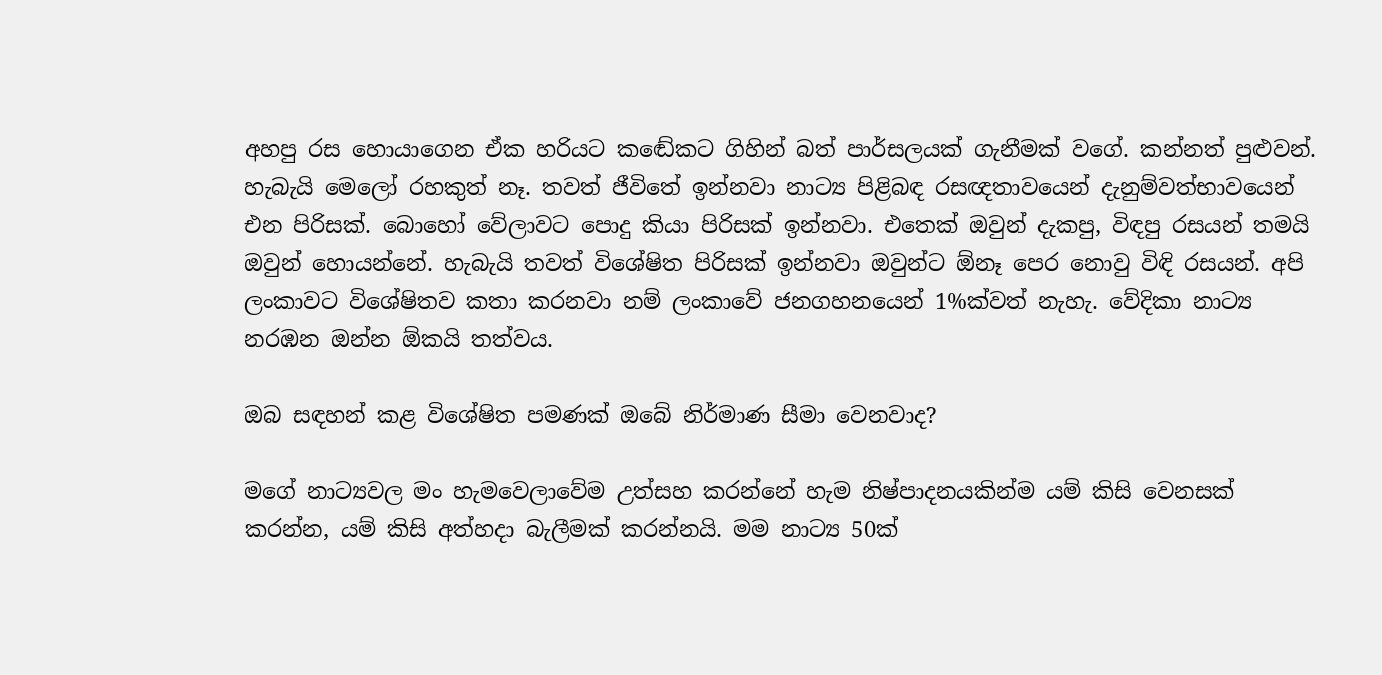අහපු රස හොයාගෙන ඒක හරියට කඬේකට ගිහින් බත් පාර්සලයක් ගැනීමක් වගේ. කන්නත් පුළුවන්. හැබැයි මෙලෝ රහකුත් නෑ. තවත් ජීවිතේ ඉන්නවා නාට්‍ය පිළිබඳ රසඥතාවයෙන් දැනුම්වත්භාවයෙන් එන පිරිසක්. බොහෝ වේලාවට පොදු කියා පිරිසක් ඉන්නවා. එතෙක් ඔවුන් දැකපු, විඳපු රසයන් තමයි ඔවුන් හොයන්නේ. හැබැයි තවත් විශේෂිත පිරිසක් ඉන්නවා ඔවුන්ට ඕනෑ පෙර නොවු විඳි රසයන්. අපි ලංකාවට විශේෂිතව කතා කරනවා නම් ලංකාවේ ජනගහනයෙන් 1%ක්වත් නැහැ. වේදිකා නාට්‍ය නරඹන ඔන්න ඕකයි තත්වය.

ඔබ සඳහන් කළ විශේෂිත පමණක් ඔබේ නිර්මාණ සීමා වෙනවාද?

මගේ නාට්‍යවල මං හැමවෙලාවේම උත්සහ කරන්නේ හැම නිෂ්පාදනයකින්ම යම් කිසි වෙනසක් කරන්න, යම් කිසි අත්හදා බැලීමක් කරන්නයි. මම නාට්‍ය 50ක්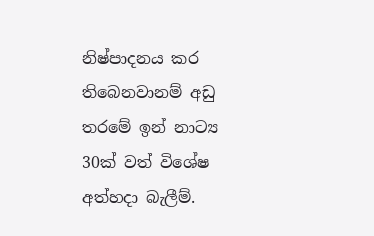නිෂ්පාදනය කර තිබෙනවානම් අඩු තරමේ ඉන් නාට්‍ය 30ක් වත් විශේෂ අත්හදා බැලීම්.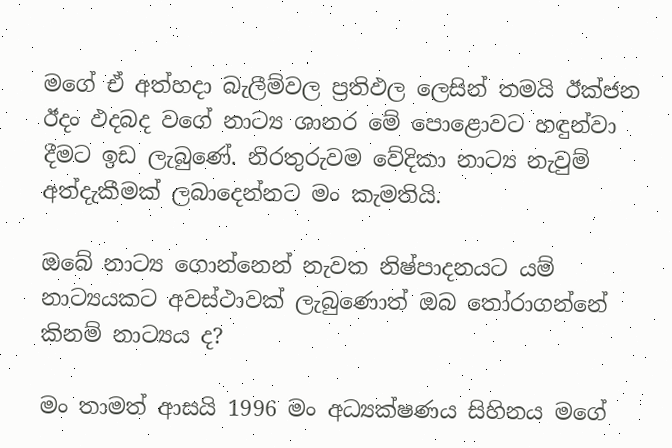මගේ ඒ අත්හදා බැලීම්වල ප්‍රතිඵල ලෙසින් තමයි ඊක්ජන ඊදං ඵදබද වගේ නාට්‍ය ශානර මේ පොළොවට හඳුන්වා දීමට ඉඩ ලැබුණේ. නිරතුරුවම වේදිකා නාට්‍ය නැවුම් අත්දැකීමක් ලබාදෙන්නට මං කැමතියි.

ඔබේ නාට්‍ය ගොන්නෙන් නැවත නිෂ්පාදනයට යම් නාට්‍යයකට අවස්ථාවක් ලැබුණොත් ඔබ තෝරාගන්නේ කිනම් නාට්‍යය ද?

මං තාමත් ආසයි 1996 මං අධ්‍යක්ෂණය සිහිනය මගේ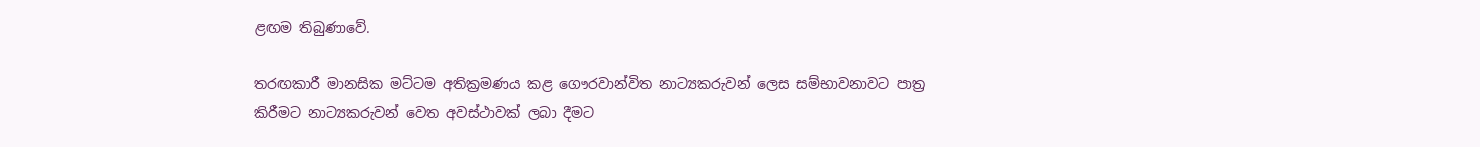ළඟම තිබුණාවේ.

තරඟකාරී මානසික මට්ටම අතික්‍රමණය කළ ගෞරවාන්විත නාට්‍යකරුවන් ලෙස සම්භාවනාවට පාත්‍ර කිරීමට නාට්‍යකරුවන් වෙත අවස්ථාවක් ලබා දීමට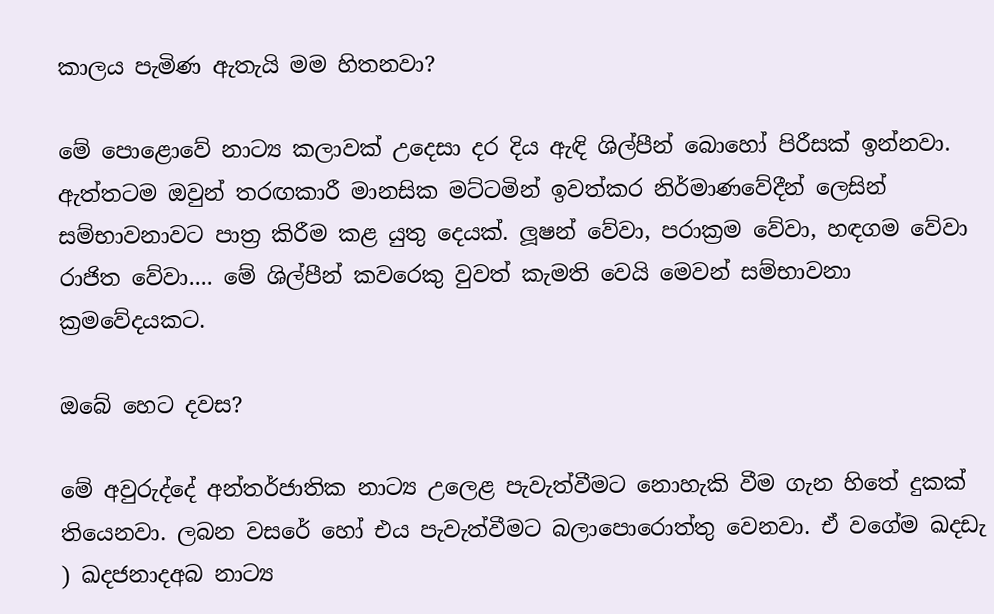කාලය පැමිණ ඇතැයි මම හිතනවා?

මේ පොළොවේ නාට්‍ය කලාවක් උදෙසා දර දිය ඇඳි ශිල්පීන් බොහෝ පිරීසක් ඉන්නවා. ඇත්තටම ඔවුන් තරඟකාරී මානසික මට්ටමින් ඉවත්කර නිර්මාණවේදීන් ලෙසින් සම්භාවනාවට පාත්‍ර කිරීම කළ යුතු දෙයක්. ලූ‍ෂන් වේවා, පරාක්‍රම වේවා, හඳගම වේවා රාජිත වේවා.... මේ ශිල්පීන් කවරෙකු වුවත් කැමති වෙයි මෙවන් සම්භාවනා ක්‍රමවේදයකට.

ඔබේ හෙට දවස?

මේ අවුරුද්දේ අන්තර්ජාතික නාට්‍ය උලෙළ පැවැත්වීමට නොහැකි වීම ගැන හිතේ දුකක් තියෙනවා. ලබන වසරේ හෝ එය පැවැත්වීමට බලාපොරොත්තු වෙනවා. ඒ වගේම ඛදඩැ ) ඛදජනාදඅබ නාට්‍ය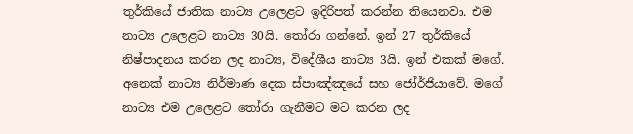තුර්කියේ ජාතික නාට්‍ය උලෙළට ඉදිරිපත් කරන්න තියෙනවා. එම නාට්‍ය උලෙළට නාට්‍ය 30යි. තෝරා ගන්නේ. ඉන් 27 තුර්කියේ නිෂ්පාදනය කරන ලද නාට්‍ය, විදේශීය නාට්‍ය 3යි. ඉන් එකක් මගේ. අනෙක් නාට්‍ය නිර්මාණ දෙක ස්පාඤ්ඤයේ සහ ජෝර්ජියාවේ. මගේ නාට්‍ය එම උලෙළට තෝරා ගැනීමට මට කරන ලද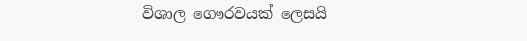විශාල ගෞරවයක් ලෙසයි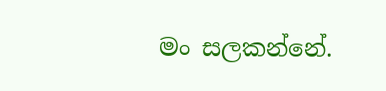මං සලකන්නේ.